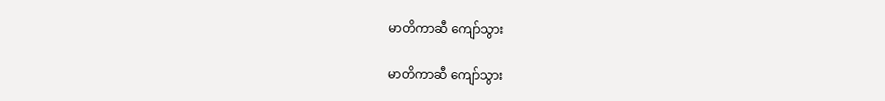မာတိကာဆီ ကျော်သွား

မာတိကာဆီ ကျော်သွား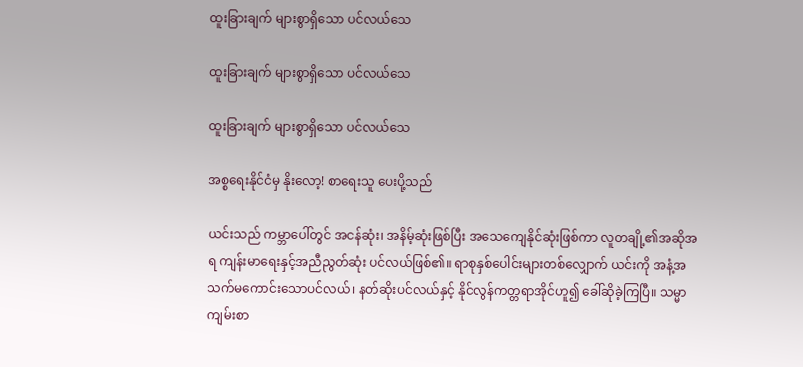ထူးခြားချက် များစွာရှိသော ပင်လယ်သေ

ထူးခြားချက် များစွာရှိသော ပင်လယ်သေ

ထူးခြားချက် များစွာရှိသော ပင်လယ်သေ

အစ္စရေးနိုင်ငံမှ နိုးလော့! စာရေးသူ ပေးပို့သည်

ယင်းသည် ကမ္ဘာပေါ်တွင် အငန်ဆုံး၊ အနိမ့်ဆုံးဖြစ်ပြီး အသေကျေနိုင်ဆုံးဖြစ်ကာ လူတချို့၏အဆိုအရ ကျန်းမာရေးနှင့်အညီညွတ်ဆုံး ပင်လယ်ဖြစ်၏။ ရာစုနှစ်ပေါင်းများတစ်လျှောက် ယင်းကို အနံ့အသက်မကောင်းသောပင်လယ်၊ နတ်ဆိုးပင်လယ်နှင့် နိုင်လွန်ကတ္တရာအိုင်ဟူ၍ ခေါ်ဆိုခဲ့ကြပြီ။ သမ္မာကျမ်းစာ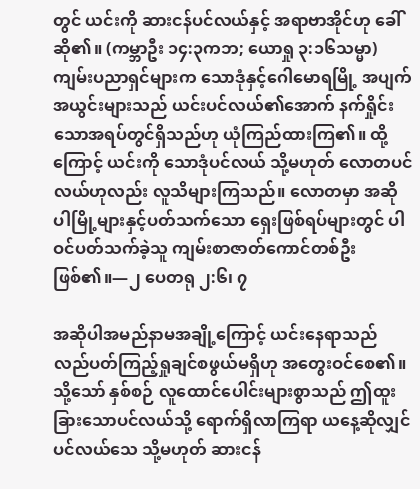တွင် ယင်းကို ဆားငန်ပင်လယ်နှင့် အရာဗာအိုင်ဟု ခေါ်ဆို၏။ (ကမ္ဘာဦး ၁၄:၃ကဘ; ယောရှု ၃:၁၆သမ္မာ) ကျမ်းပညာရှင်များက သောဒုံနှင့်ဂေါမောရမြို့ အပျက်အယွင်းများသည် ယင်းပင်လယ်၏အောက် နက်ရှိုင်းသောအရပ်တွင်ရှိသည်ဟု ယုံကြည်ထားကြ၏။ ထို့ကြောင့် ယင်းကို သောဒုံပင်လယ် သို့မဟုတ် လောတပင်လယ်ဟုလည်း လူသိများကြသည်။ လောတမှာ အဆိုပါမြို့များနှင့်ပတ်သက်သော ရှေးဖြစ်ရပ်များတွင် ပါဝင်ပတ်သက်ခဲ့သူ ကျမ်းစာဇာတ်ကောင်တစ်ဦးဖြစ်၏။—၂ ပေတရု ၂:၆၊ ၇

အဆိုပါအမည်နာမအချို့ကြောင့် ယင်းနေရာသည် လည်ပတ်ကြည့်ရှုချင်စဖွယ်မရှိဟု အတွေးဝင်စေ၏။ သို့သော် နှစ်စဉ် လူထောင်ပေါင်းများစွာသည် ဤထူးခြားသောပင်လယ်သို့ ရောက်ရှိလာကြရာ ယနေ့ဆိုလျှင် ပင်လယ်သေ သို့မဟုတ် ဆားငန်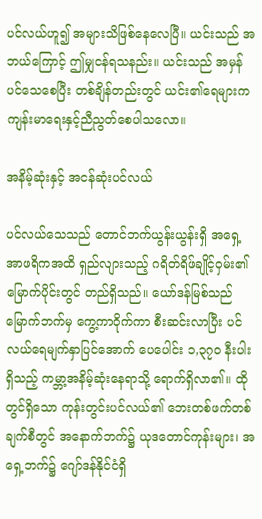ပင်လယ်ဟူ၍ အများသိဖြစ်နေလေပြီ။ ယင်းသည် အဘယ်ကြောင့် ဤမျှငန်ရသနည်း။ ယင်းသည် အမှန်ပင်သေစေပြီး တစ်ချိန်တည်းတွင် ယင်း၏ရေများက ကျန်းမာရေးနှင့်ညီညွတ်စေပါသလော။

အနိမ့်ဆုံးနှင့် အငန်ဆုံးပင်လယ်

ပင်လယ်သေသည် တောင်ဘက်ယွန်းယွန်းရှိ အရှေ့အာဖရိကအထိ ရှည်လျားသည့် ဂရိတ်ရိဖ်ချိုင့်ဝှမ်း၏ မြောက်ပိုင်းတွင် တည်ရှိသည်။ ယော်ဒန်မြစ်သည် မြောက်ဘက်မှ ကွေ့ကာဝိုက်ကာ စီးဆင်းလာပြီး ပင်လယ်ရေမျက်နှာပြင်အောက် ပေပေါင်း ၁,၃၇၀ နီးပါးရှိသည့် ကမ္ဘာ့အနိမ့်ဆုံးနေရာသို့ ရောက်ရှိလာ၏။ ထိုတွင်ရှိသော ကုန်းတွင်းပင်လယ်၏ ဘေးတစ်ဖက်တစ်ချက်စီတွင် အနောက်ဘက်၌ ယုဒတောင်ကုန်းများ၊ အရှေ့ဘက်၌ ဂျော်ဒန်နိုင်ငံရှိ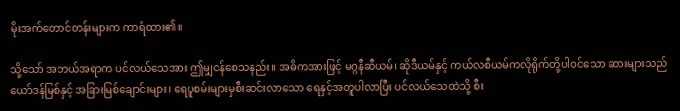မိုးအက်တောင်တန်းများက ကာရံထား၏။

သို့သော် အဘယ်အရာက ပင်လယ်သေအား ဤမျှငန်စေသနည်း။ အဓိကအားဖြင့် မဂ္ဂနီဆီယမ်၊ ဆိုဒီယမ်နှင့် ကယ်လစီယမ်ကလိုရိုက်တို့ပါဝင်သော ဆားများသည် ယော်ဒန်မြစ်နှင့် အခြားမြစ်ချောင်းများ၊ ရေပူစမ်းများမှစီးဆင်းလာသော ရေနှင့်အတူပါလာပြီး ပင်လယ်သေထဲသို့ စီး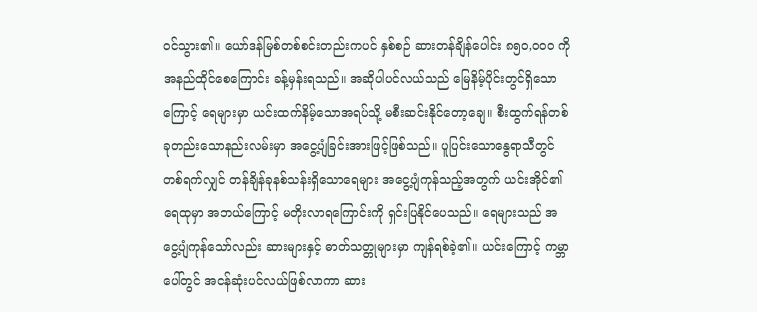ဝင်သွား၏။ ယော်ဒန်မြစ်တစ်စင်းတည်းကပင် နှစ်စဉ် ဆားတန်ချိန်ပေါင်း ၈၅၀,၀၀၀ ကို အနည်ထိုင်စေကြောင်း ခန့်မှန်းရသည်။ အဆိုပါပင်လယ်သည် မြေနိမ့်ပိုင်းတွင်ရှိသောကြောင့် ရေများမှာ ယင်းထက်နိမ့်သောအရပ်သို့ မစီးဆင်းနိုင်တော့ချေ။ စီးထွက်ရန်တစ်ခုတည်းသောနည်းလမ်းမှာ အငွေ့ပျံခြင်းအားဖြင့်ဖြစ်သည်။ ပူပြင်းသောနွေရာသီတွင် တစ်ရက်လျှင် တန်ချိန်ခုနစ်သန်းရှိသောရေများ အငွေ့ပျံကုန်သည့်အတွက် ယင်းအိုင်၏ရေထုမှာ အဘယ်ကြောင့် မတိုးလာရကြောင်းကို ရှင်းပြနိုင်ပေသည်။ ရေများသည် အငွေ့ပျံကုန်သော်လည်း ဆားများနှင့် ဓာတ်သတ္တုများမှာ ကျန်ရစ်ခဲ့၏။ ယင်းကြောင့် ကမ္ဘာပေါ်တွင် အငန်ဆုံးပင်လယ်ဖြစ်လာကာ ဆား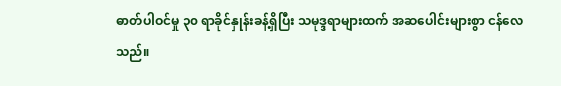ဓာတ်ပါဝင်မှု ၃၀ ရာခိုင်နှုန်းခန့်ရှိပြီး သမုဒ္ဒရာများထက် အဆပေါင်းများစွာ ငန်လေသည်။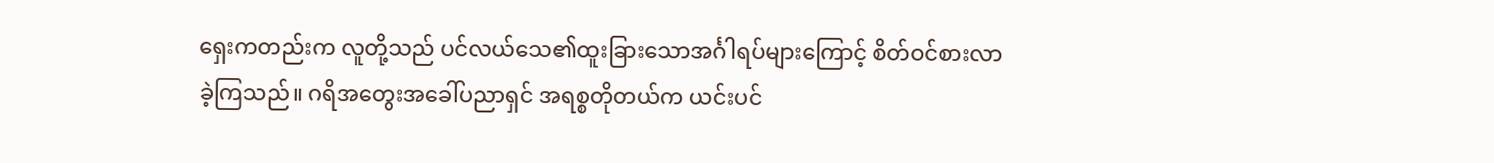ရှေးကတည်းက လူတို့သည် ပင်လယ်သေ၏ထူးခြားသောအင်္ဂါရပ်များကြောင့် စိတ်ဝင်စားလာခဲ့ကြသည်။ ဂရိအတွေးအခေါ်ပညာရှင် အရစ္စတိုတယ်က ယင်းပင်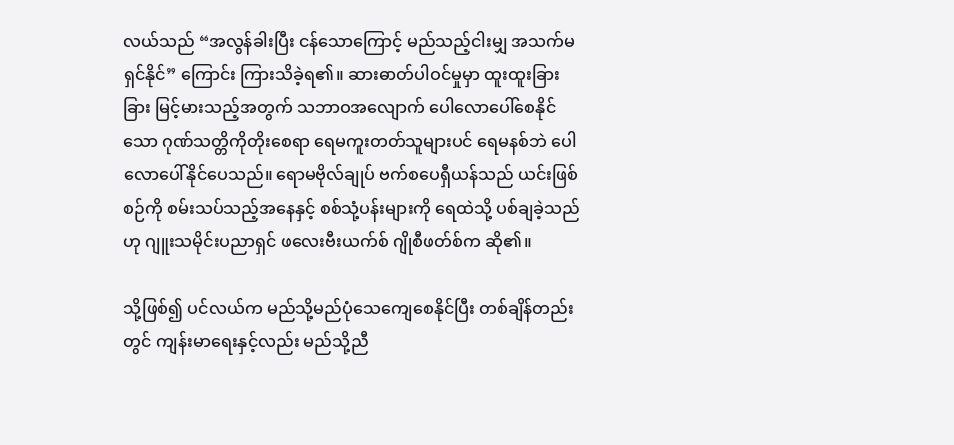လယ်သည် “အလွန်ခါးပြီး ငန်သောကြောင့် မည်သည့်ငါးမျှ အသက်မရှင်နိုင်” ကြောင်း ကြားသိခဲ့ရ၏။ ဆားဓာတ်ပါဝင်မှုမှာ ထူးထူးခြားခြား မြင့်မားသည့်အတွက် သဘာဝအလျောက် ပေါလောပေါ်စေနိုင်သော ဂုဏ်သတ္တိကိုတိုးစေရာ ရေမကူးတတ်သူများပင် ရေမနစ်ဘဲ ပေါလောပေါ်နိုင်ပေသည်။ ရောမဗိုလ်ချုပ် ဗက်စပေရှီယန်သည် ယင်းဖြစ်စဉ်ကို စမ်းသပ်သည့်အနေနှင့် စစ်သုံ့ပန်းများကို ရေထဲသို့ ပစ်ချခဲ့သည်ဟု ဂျူးသမိုင်းပညာရှင် ဖလေးဗီးယက်စ် ဂျိုစီဖတ်စ်က ဆို၏။

သို့ဖြစ်၍ ပင်လယ်က မည်သို့မည်ပုံသေကျေစေနိုင်ပြီး တစ်ချိန်တည်းတွင် ကျန်းမာရေးနှင့်လည်း မည်သို့ညီ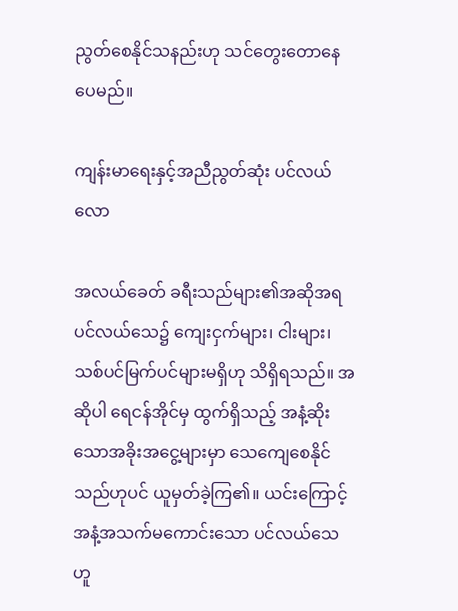ညွတ်စေနိုင်သနည်းဟု သင်တွေးတောနေပေမည်။

ကျန်းမာရေးနှင့်အညီညွတ်ဆုံး ပင်လယ်လော

အလယ်ခေတ် ခရီးသည်များ၏အဆိုအရ ပင်လယ်သေ၌ ကျေးငှက်များ၊ ငါးများ၊ သစ်ပင်မြက်ပင်များမရှိဟု သိရှိရသည်။ အဆိုပါ ရေငန်အိုင်မှ ထွက်ရှိသည့် အနံ့ဆိုးသောအခိုးအငွေ့များမှာ သေကျေစေနိုင်သည်ဟုပင် ယူမှတ်ခဲ့ကြ၏။ ယင်းကြောင့် အနံ့အသက်မကောင်းသော ပင်လယ်သေဟူ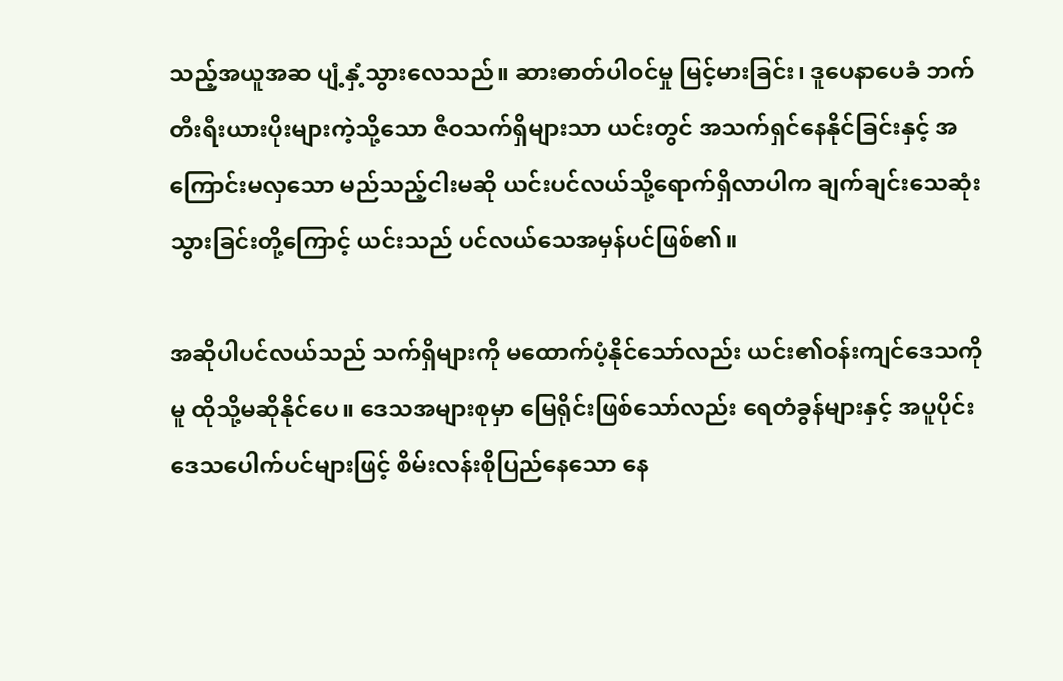သည့်အယူအဆ ပျံ့နှံ့သွားလေသည်။ ဆားဓာတ်ပါဝင်မှု မြင့်မားခြင်း၊ ဒူပေနာပေခံ ဘက်တီးရီးယားပိုးများကဲ့သို့သော ဇီဝသက်ရှိများသာ ယင်းတွင် အသက်ရှင်နေနိုင်ခြင်းနှင့် အကြောင်းမလှသော မည်သည့်ငါးမဆို ယင်းပင်လယ်သို့ရောက်ရှိလာပါက ချက်ချင်းသေဆုံးသွားခြင်းတို့ကြောင့် ယင်းသည် ပင်လယ်သေအမှန်ပင်ဖြစ်၏။

အဆိုပါပင်လယ်သည် သက်ရှိများကို မထောက်ပံ့နိုင်သော်လည်း ယင်း၏ဝန်းကျင်ဒေသကိုမူ ထိုသို့မဆိုနိုင်ပေ။ ဒေသအများစုမှာ မြေရိုင်းဖြစ်သော်လည်း ရေတံခွန်များနှင့် အပူပိုင်းဒေသပေါက်ပင်များဖြင့် စိမ်းလန်းစိုပြည်နေသော နေ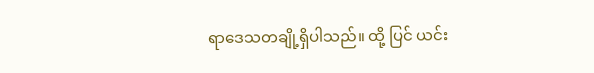ရာဒေသတချို့ရှိပါသည်။ ထို့ ပြင် ယင်း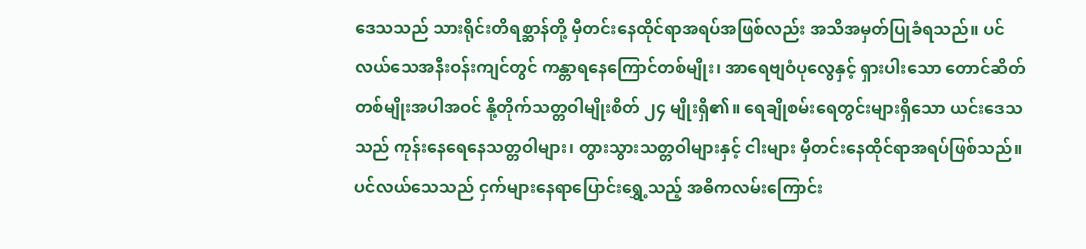ဒေသသည် သားရိုင်းတိရစ္ဆာန်တို့ မှီတင်းနေထိုင်ရာအရပ်အဖြစ်လည်း အသိအမှတ်ပြုခံရသည်။ ပင်လယ်သေအနီးဝန်းကျင်တွင် ကန္တာရနေကြောင်တစ်မျိုး၊ အာရေဗျဝံပုလွေနှင့် ရှားပါးသော တောင်ဆိတ်တစ်မျိုးအပါအဝင် နို့တိုက်သတ္တဝါမျိုးစိတ် ၂၄ မျိုးရှိ၏။ ရေချိုစမ်းရေတွင်းများရှိသော ယင်းဒေသသည် ကုန်းနေရေနေသတ္တဝါများ၊ တွားသွားသတ္တဝါများနှင့် ငါးများ မှီတင်းနေထိုင်ရာအရပ်ဖြစ်သည်။ ပင်လယ်သေသည် ငှက်များနေရာပြောင်းရွှေ့သည့် အဓိကလမ်းကြောင်း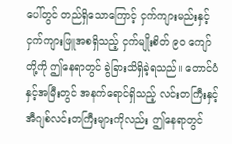ပေါ်တွင် တည်ရှိသောကြောင့် ငှက်ကျားမည်းနှင့် ငှက်ကျားဖြူအစရှိသည့် ငှက်မျိုးစိတ် ၉၀ ကျော်တို့ကို ဤနေရာတွင် ခွဲခြားသိရှိခဲ့ရသည်။ တောင်ပံနှင့်အမြီးတွင် အနက်ရောင်ရှိသည့် လင်းတကြီးနှင့် အီဂျစ်လင်းတကြီးများကိုလည်း ဤနေရာတွင်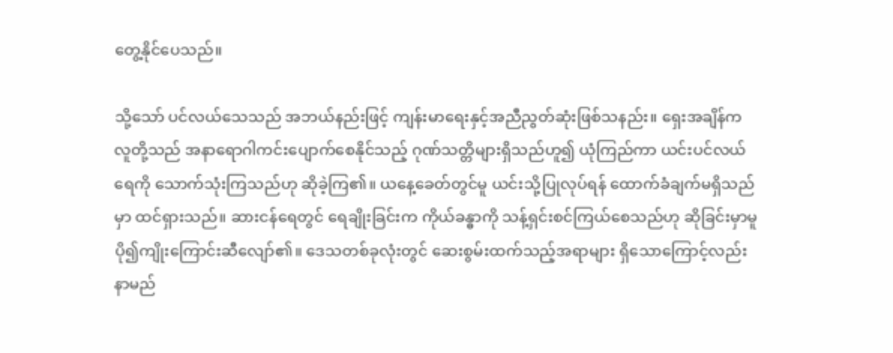တွေ့နိုင်ပေသည်။

သို့သော် ပင်လယ်သေသည် အဘယ်နည်းဖြင့် ကျန်းမာရေးနှင့်အညီညွတ်ဆုံးဖြစ်သနည်း။ ရှေးအချိန်က လူတို့သည် အနာရောဂါကင်းပျောက်စေနိုင်သည့် ဂုဏ်သတ္တိများရှိသည်ဟူ၍ ယုံကြည်ကာ ယင်းပင်လယ်ရေကို သောက်သုံးကြသည်ဟု ဆိုခဲ့ကြ၏။ ယနေ့ခေတ်တွင်မူ ယင်းသို့ပြုလုပ်ရန် ထောက်ခံချက်မရှိသည်မှာ ထင်ရှားသည်။ ဆားငန်ရေတွင် ရေချိုးခြင်းက ကိုယ်ခန္ဓာကို သန့်ရှင်းစင်ကြယ်စေသည်ဟု ဆိုခြင်းမှာမူ ပို၍ကျိုးကြောင်းဆီလျော်၏။ ဒေသတစ်ခုလုံးတွင် ဆေးစွမ်းထက်သည့်အရာများ ရှိသောကြောင့်လည်း နာမည်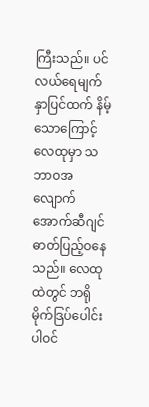ကြီးသည်။ ပင်လယ်ရေမျက်နှာပြင်ထက် နိမ့်သောကြောင့် လေထုမှာ သဘာဝအလျောက် အောက်ဆီဂျင်ဓာတ်ပြည့်ဝနေသည်။ လေထုထဲတွင် ဘရိုမိုက်ဒြပ်ပေါင်းပါဝင်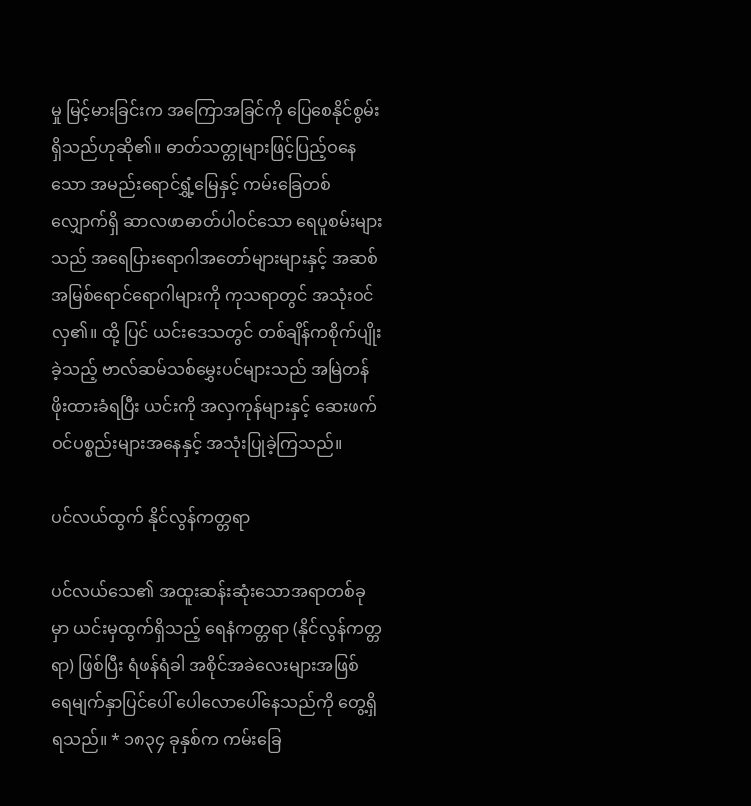မှု မြင့်မားခြင်းက အကြောအခြင်ကို ပြေစေနိုင်စွမ်းရှိသည်ဟုဆို၏။ ဓာတ်သတ္တုများဖြင့်ပြည့်ဝနေသော အမည်းရောင်ရွှံ့မြေနှင့် ကမ်းခြေတစ်လျှောက်ရှိ ဆာလဖာဓာတ်ပါဝင်သော ရေပူစမ်းများသည် အရေပြားရောဂါအတော်များများနှင့် အဆစ်အမြစ်ရောင်ရောဂါများကို ကုသရာတွင် အသုံးဝင်လှ၏။ ထို့ ပြင် ယင်းဒေသတွင် တစ်ချိန်ကစိုက်ပျိုးခဲ့သည့် ဗာလ်ဆမ်သစ်မွှေးပင်များသည် အမြဲတန်ဖိုးထားခံရပြီး ယင်းကို အလှကုန်များနှင့် ဆေးဖက်ဝင်ပစ္စည်းများအနေနှင့် အသုံးပြုခဲ့ကြသည်။

ပင်လယ်ထွက် နိုင်လွန်ကတ္တရာ

ပင်လယ်သေ၏ အထူးဆန်းဆုံးသောအရာတစ်ခုမှာ ယင်းမှထွက်ရှိသည့် ရေနံကတ္တရာ (နိုင်လွန်ကတ္တရာ) ဖြစ်ပြီး ရံဖန်ရံခါ အစိုင်အခဲလေးများအဖြစ် ရေမျက်နှာပြင်ပေါ် ပေါလောပေါ်နေသည်ကို တွေ့ရှိရသည်။ * ၁၈၃၄ ခုနှစ်က ကမ်းခြေ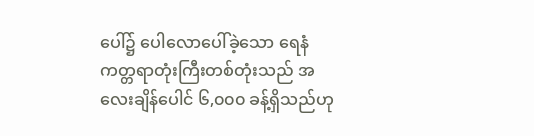ပေါ်၌ ပေါလောပေါ်ခဲ့သော ရေနံကတ္တရာတုံးကြီးတစ်တုံးသည် အလေးချိန်ပေါင် ၆,၀၀၀ ခန့်ရှိသည်ဟု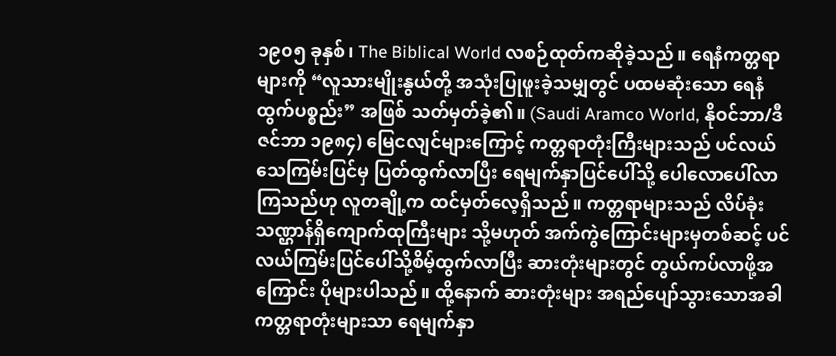၁၉၀၅ ခုနှစ်၊ The Biblical World လစဉ်ထုတ်ကဆိုခဲ့သည်။ ရေနံကတ္တရာများကို “လူသားမျိုးနွယ်တို့ အသုံးပြုဖူးခဲ့သမျှတွင် ပထမဆုံးသော ရေနံထွက်ပစ္စည်း” အဖြစ် သတ်မှတ်ခဲ့၏။ (Saudi Aramco World, နိုဝင်ဘာ/ဒီဇင်ဘာ ၁၉၈၄) မြေငလျင်များကြောင့် ကတ္တရာတုံးကြီးများသည် ပင်လယ်သေကြမ်းပြင်မှ ပြတ်ထွက်လာပြီး ရေမျက်နှာပြင်ပေါ်သို့ ပေါလောပေါ်လာကြသည်ဟု လူတချို့က ထင်မှတ်လေ့ရှိသည်။ ကတ္တရာများသည် လိပ်ခုံးသဏ္ဌာန်ရှိကျောက်ထုကြီးများ သို့မဟုတ် အက်ကွဲကြောင်းများမှတစ်ဆင့် ပင်လယ်ကြမ်းပြင်ပေါ်သို့စိမ့်ထွက်လာပြီး ဆားတုံးများတွင် တွယ်ကပ်လာဖို့အကြောင်း ပိုများပါသည်။ ထို့နောက် ဆားတုံးများ အရည်ပျော်သွားသောအခါ ကတ္တရာတုံးများသာ ရေမျက်နှာ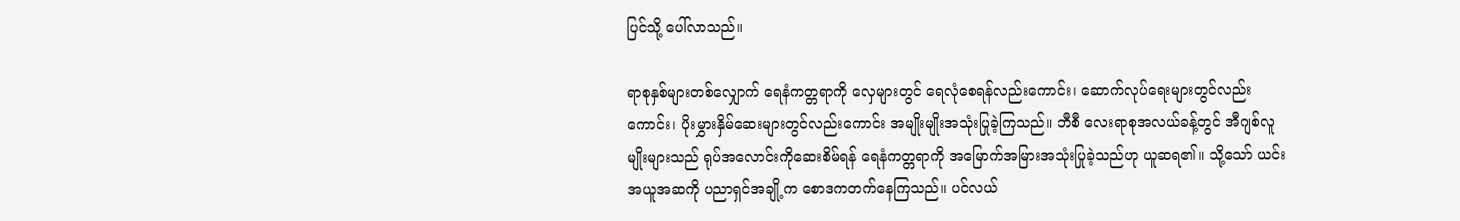ပြင်သို့ ပေါ်လာသည်။

ရာစုနှစ်များတစ်လျှောက် ရေနံကတ္တရာကို လှေများတွင် ရေလုံစေရန်လည်းကောင်း၊ ဆောက်လုပ်ရေးများတွင်လည်းကောင်း၊ ပိုးမွှားနှိမ်ဆေးများတွင်လည်းကောင်း အမျိုးမျိုးအသုံးပြုခဲ့ကြသည်။ ဘီစီ လေးရာစုအလယ်ခန့်တွင် အီဂျစ်လူမျိုးများသည် ရုပ်အလောင်းကိုဆေးစိမ်ရန် ရေနံကတ္တရာကို အမြောက်အမြားအသုံးပြုခဲ့သည်ဟု ယူဆရ၏။ သို့သော် ယင်းအယူအဆကို ပညာရှင်အချို့က စောဒကတက်နေကြသည်။ ပင်လယ်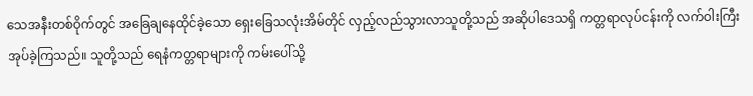သေအနီးတစ်ဝိုက်တွင် အခြေချနေထိုင်ခဲ့သော ရှေးခြေသလုံးအိမ်တိုင် လှည့်လည်သွားလာသူတို့သည် အဆိုပါဒေသရှိ ကတ္တရာလုပ်ငန်းကို လက်ဝါးကြီးအုပ်ခဲ့ကြသည်။ သူတို့သည် ရေနံကတ္တရာများကို ကမ်းပေါ်သို့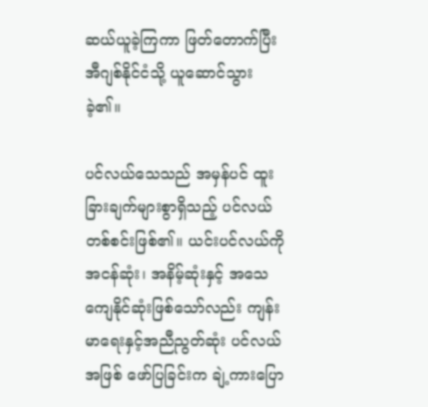ဆယ်ယူခဲ့ကြကာ ဖြတ်တောက်ပြီး အီဂျစ်နိုင်ငံသို့ ယူဆောင်သွားခဲ့၏။

ပင်လယ်သေသည် အမှန်ပင် ထူးခြားချက်များစွာရှိသည့် ပင်လယ်တစ်စင်းဖြစ်၏။ ယင်းပင်လယ်ကို အငန်ဆုံး၊ အနိမ့်ဆုံးနှင့် အသေကျေနိုင်ဆုံးဖြစ်သော်လည်း ကျန်းမာရေးနှင့်အညီညွတ်ဆုံး ပင်လယ်အဖြစ် ဖော်ပြခြင်းက ချဲ့ကားပြော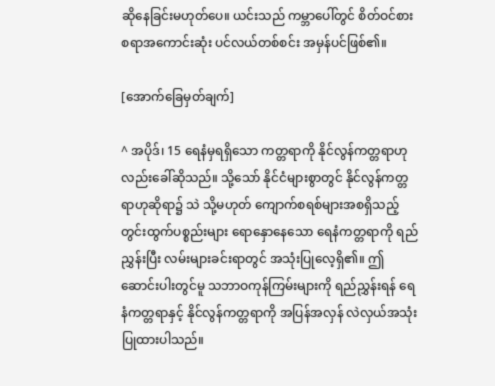ဆိုနေခြင်းမဟုတ်ပေ။ ယင်းသည် ကမ္ဘာပေါ်တွင် စိတ်ဝင်စားစရာအကောင်းဆုံး ပင်လယ်တစ်စင်း အမှန်ပင်ဖြစ်၏။

[အောက်ခြေမှတ်ချက်]

^ အပိုဒ်၊ 15 ရေနံမှရရှိသော ကတ္တရာကို နိုင်လွန်ကတ္တရာဟုလည်းခေါ်ဆိုသည်။ သို့သော် နိုင်ငံများစွာတွင် နိုင်လွန်ကတ္တရာဟုဆိုရာ၌ သဲ သို့မဟုတ် ကျောက်စရစ်များအစရှိသည့် တွင်းထွက်ပစ္စည်းများ ရောနှောနေသော ရေနံကတ္တရာကို ရည်ညွှန်းပြီး လမ်းများခင်းရာတွင် အသုံးပြုလေ့ရှိ၏။ ဤဆောင်းပါးတွင်မူ သဘာဝကုန်ကြမ်းများကို ရည်ညွှန်းရန် ရေနံကတ္တရာနှင့် နိုင်လွန်ကတ္တရာကို အပြန်အလှန် လဲလှယ်အသုံးပြုထားပါသည်။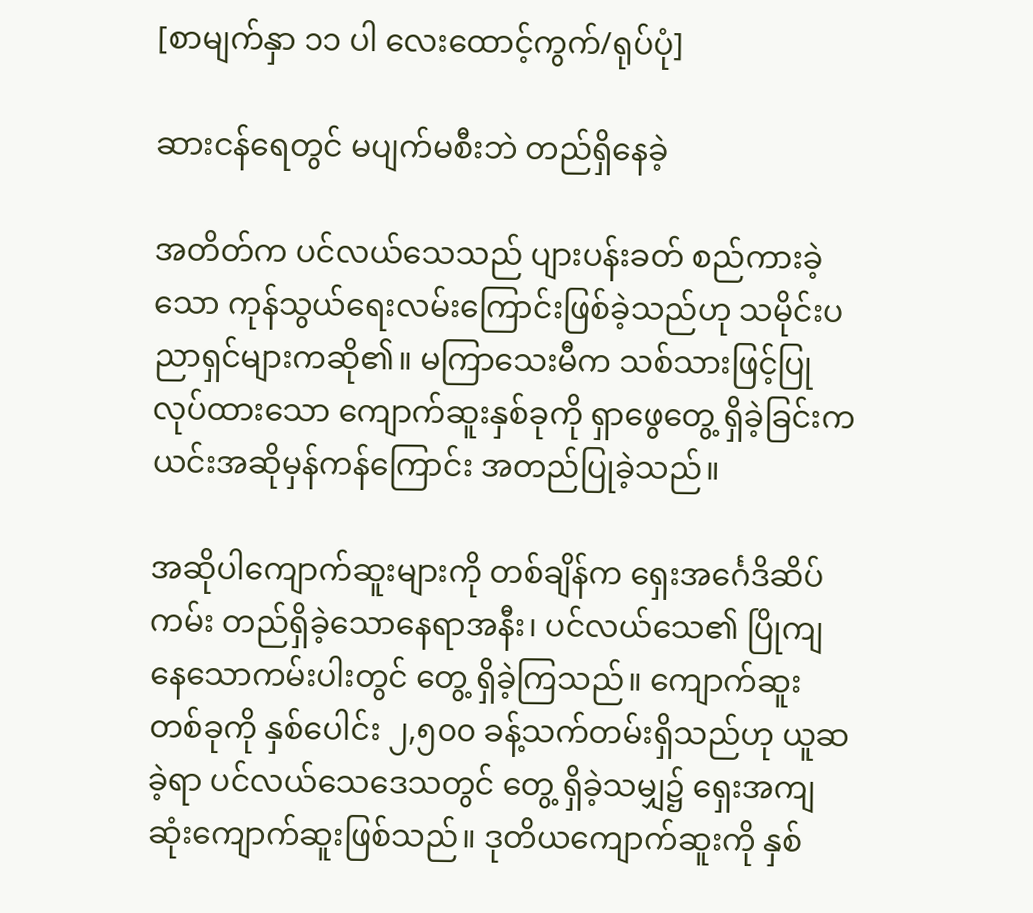[စာမျက်နှာ ၁၁ ပါ လေးထောင့်ကွက်/ရုပ်ပုံ]

ဆားငန်ရေတွင် မပျက်မစီးဘဲ တည်ရှိနေခဲ့

အတိတ်က ပင်လယ်သေသည် ပျားပန်းခတ် စည်ကားခဲ့သော ကုန်သွယ်ရေးလမ်းကြောင်းဖြစ်ခဲ့သည်ဟု သမိုင်းပညာရှင်များကဆို၏။ မကြာသေးမီက သစ်သားဖြင့်ပြုလုပ်ထားသော ကျောက်ဆူးနှစ်ခုကို ရှာဖွေတွေ့ ရှိခဲ့ခြင်းက ယင်းအဆိုမှန်ကန်ကြောင်း အတည်ပြုခဲ့သည်။

အဆိုပါကျောက်ဆူးများကို တစ်ချိန်က ရှေးအင်္ဂေဒိဆိပ်ကမ်း တည်ရှိခဲ့သောနေရာအနီး၊ ပင်လယ်သေ၏ ပြိုကျနေသောကမ်းပါးတွင် တွေ့ ရှိခဲ့ကြသည်။ ကျောက်ဆူးတစ်ခုကို နှစ်ပေါင်း ၂,၅၀၀ ခန့်သက်တမ်းရှိသည်ဟု ယူဆခဲ့ရာ ပင်လယ်သေဒေသတွင် တွေ့ ရှိခဲ့သမျှ၌ ရှေးအကျဆုံးကျောက်ဆူးဖြစ်သည်။ ဒုတိယကျောက်ဆူးကို နှစ်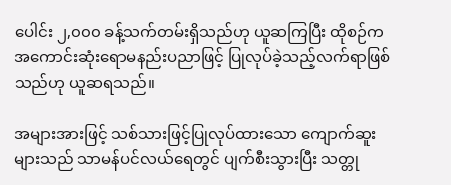ပေါင်း ၂,၀၀၀ ခန့်သက်တမ်းရှိသည်ဟု ယူဆကြပြီး ထိုစဉ်က အကောင်းဆုံးရောမနည်းပညာဖြင့် ပြုလုပ်ခဲ့သည့်လက်ရာဖြစ်သည်ဟု ယူဆရသည်။

အများအားဖြင့် သစ်သားဖြင့်ပြုလုပ်ထားသော ကျောက်ဆူးများသည် သာမန်ပင်လယ်ရေတွင် ပျက်စီးသွားပြီး သတ္တု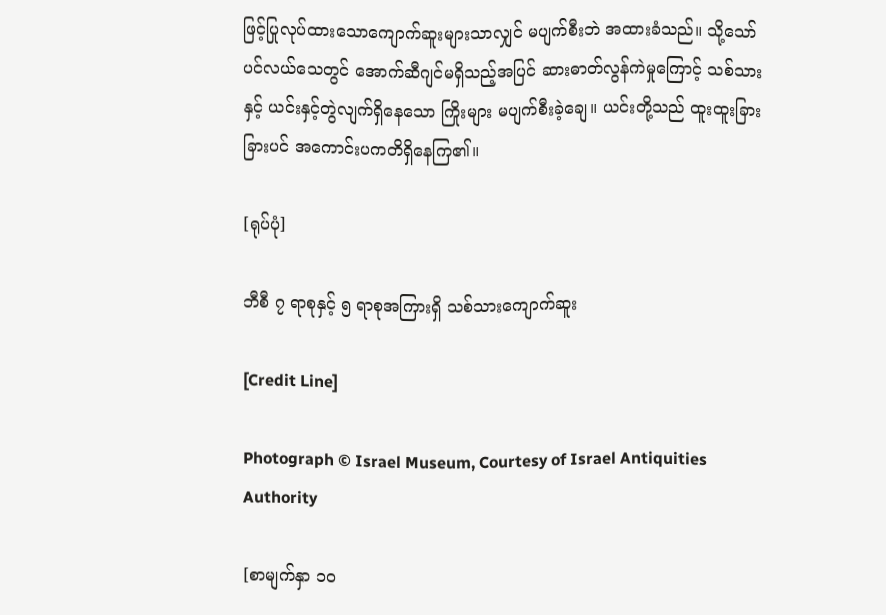ဖြင့်ပြုလုပ်ထားသောကျောက်ဆူးများသာလျှင် မပျက်စီးဘဲ အထားခံသည်။ သို့သော် ပင်လယ်သေတွင် အောက်ဆီဂျင်မရှိသည့်အပြင် ဆားဓာတ်လွန်ကဲမှုကြောင့် သစ်သားနှင့် ယင်းနှင့်တွဲလျက်ရှိနေသော ကြိုးများ မပျက်စီးခဲ့ချေ။ ယင်းတို့သည် ထူးထူးခြားခြားပင် အကောင်းပကတိရှိနေကြ၏။

[ရုပ်ပုံ]

ဘီစီ ၇ ရာစုနှင့် ၅ ရာစုအကြားရှိ သစ်သားကျောက်ဆူး

[Credit Line]

Photograph © Israel Museum, Courtesy of Israel Antiquities Authority

[စာမျက်နှာ ၁၀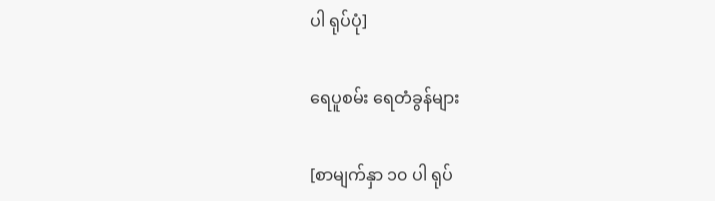ပါ ရုပ်ပုံ]

ရေပူစမ်း ရေတံခွန်များ

[စာမျက်နှာ ၁၀ ပါ ရုပ်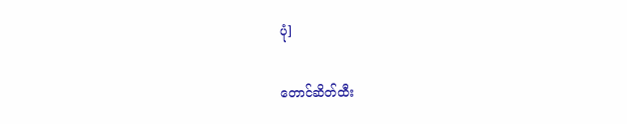ပုံ]

တောင်ဆိတ်ထီး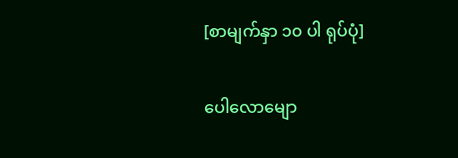[စာမျက်နှာ ၁၀ ပါ ရုပ်ပုံ]

ပေါလောမျော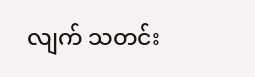လျက် သတင်း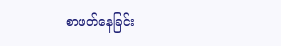စာဖတ်နေခြင်း